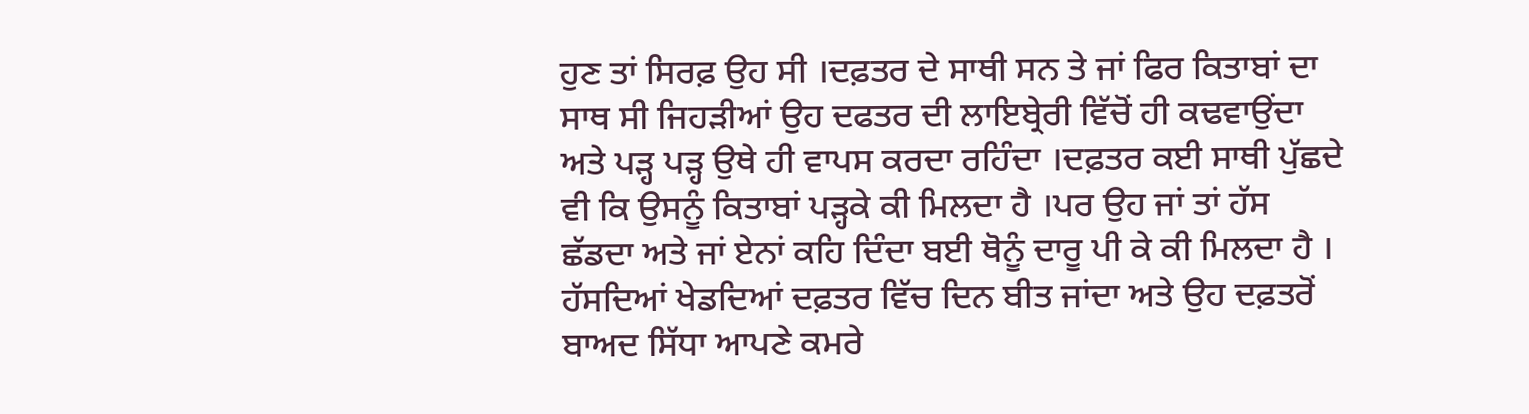ਹੁਣ ਤਾਂ ਸਿਰਫ਼ ਉਹ ਸੀ ।ਦਫ਼ਤਰ ਦੇ ਸਾਥੀ ਸਨ ਤੇ ਜਾਂ ਫਿਰ ਕਿਤਾਬਾਂ ਦਾ ਸਾਥ ਸੀ ਜਿਹੜੀਆਂ ਉਹ ਦਫਤਰ ਦੀ ਲਾਇਬ੍ਰੇਰੀ ਵਿੱਚੋਂ ਹੀ ਕਢਵਾਉਂਦਾ ਅਤੇ ਪੜ੍ਹ ਪੜ੍ਹ ਉਥੇ ਹੀ ਵਾਪਸ ਕਰਦਾ ਰਹਿੰਦਾ ।ਦਫ਼ਤਰ ਕਈ ਸਾਥੀ ਪੁੱਛਦੇ ਵੀ ਕਿ ਉਸਨੂੰ ਕਿਤਾਬਾਂ ਪੜ੍ਹਕੇ ਕੀ ਮਿਲਦਾ ਹੈ ।ਪਰ ਉਹ ਜਾਂ ਤਾਂ ਹੱਸ ਛੱਡਦਾ ਅਤੇ ਜਾਂ ਏਨਾਂ ਕਹਿ ਦਿੰਦਾ ਬਈ ਥੋਨੂੰ ਦਾਰੂ ਪੀ ਕੇ ਕੀ ਮਿਲਦਾ ਹੈ ।
ਹੱਸਦਿਆਂ ਖੇਡਦਿਆਂ ਦਫ਼ਤਰ ਵਿੱਚ ਦਿਨ ਬੀਤ ਜਾਂਦਾ ਅਤੇ ਉਹ ਦਫ਼ਤਰੋਂ ਬਾਅਦ ਸਿੱਧਾ ਆਪਣੇ ਕਮਰੇ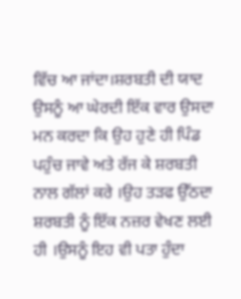ਵਿੱਚ ਆ ਜਾਂਦਾ।ਸ਼ਰਬਤੀ ਦੀ ਯਾਦ ਉਸਨੂੰ ਆ ਘੇਰਦੀ ਇੱਕ ਵਾਰ ਉਸਦਾ ਮਨ ਕਰਦਾ ਕਿ ਉਹ ਹੁਣੇ ਹੀ ਪਿੰਡ ਪਹੁੰਚ ਜਾਵੇ ਅਤੇ ਰੱਜ ਕੇ ਸ਼ਰਬਤੀ ਨਾਲ ਗੱਲਾਂ ਕਰੇ ।ਉਹ ਤੜਫ ਉੱਠਦਾ ਸ਼ਰਬਤੀ ਨੂੰ ਇੱਕ ਨਜ਼ਰ ਵੇਖਣ ਲਈ ਹੀ ।ਉਸਨੂੰ ਇਹ ਵੀ ਪਤਾ ਹੁੰਦਾ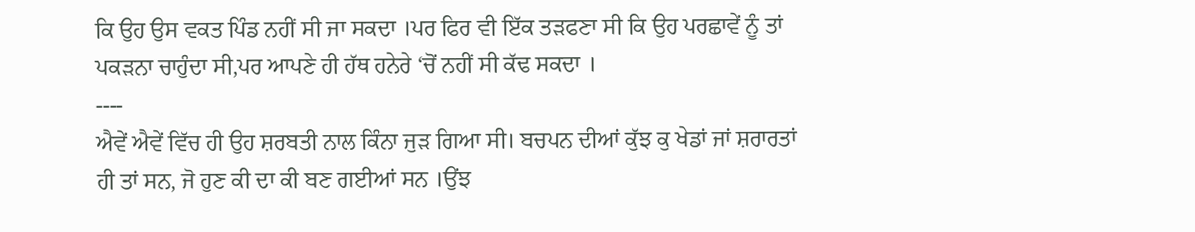ਕਿ ਉਹ ਉਸ ਵਕਤ ਪਿੰਡ ਨਹੀਂ ਸੀ ਜਾ ਸਕਦਾ ।ਪਰ ਫਿਰ ਵੀ ਇੱਕ ਤੜਫਣਾ ਸੀ ਕਿ ਉਹ ਪਰਛਾਵੇਂ ਨੂੰ ਤਾਂ ਪਕੜਨਾ ਚਾਹੁੰਦਾ ਸੀ,ਪਰ ਆਪਣੇ ਹੀ ਹੱਥ ਹਨੇਰੇ ‘ਚੋਂ ਨਹੀਂ ਸੀ ਕੱਢ ਸਕਦਾ ।
----
ਐਵੇਂ ਐਵੇਂ ਵਿੱਚ ਹੀ ਉਹ ਸ਼ਰਬਤੀ ਨਾਲ ਕਿੰਨਾ ਜੁੜ ਗਿਆ ਸੀ। ਬਚਪਨ ਦੀਆਂ ਕੁੱਝ ਕੁ ਖੇਡਾਂ ਜਾਂ ਸ਼ਰਾਰਤਾਂ ਹੀ ਤਾਂ ਸਨ, ਜੋ ਹੁਣ ਕੀ ਦਾ ਕੀ ਬਣ ਗਈਆਂ ਸਨ ।ਉਂਝ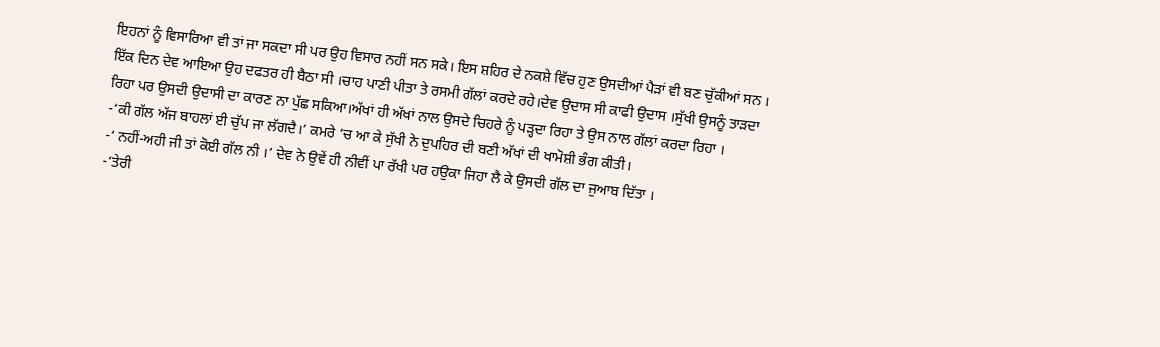ਇਹਨਾਂ ਨੂੰ ਵਿਸਾਰਿਆ ਵੀ ਤਾਂ ਜਾ ਸਕਦਾ ਸੀ ਪਰ ਉਹ ਵਿਸਾਰ ਨਹੀਂ ਸਨ ਸਕੇ। ਇਸ ਸ਼ਹਿਰ ਦੇ ਨਕਸ਼ੇ ਵਿੱਚ ਹੁਣ ਉਸਦੀਆਂ ਪੈੜਾਂ ਵੀ ਬਣ ਚੁੱਕੀਆਂ ਸਨ ।
ਇੱਕ ਦਿਨ ਦੇਵ ਆਇਆ ਉਹ ਦਫਤਰ ਹੀ ਬੈਠਾ ਸੀ ।ਚਾਹ ਪਾਣੀ ਪੀਤਾ ਤੇ ਰਸਮੀ ਗੱਲਾਂ ਕਰਦੇ ਰਹੇ।ਦੇਵ ਉਦਾਸ ਸੀ ਕਾਫੀ ਉਦਾਸ ।ਸੁੱਖੀ ਉਸਨੂੰ ਤਾੜਦਾ ਰਿਹਾ ਪਰ ਉਸਦੀ ਉਦਾਸੀ ਦਾ ਕਾਰਣ ਨਾ ਪੁੱਛ ਸਕਿਆ।ਅੱਖਾਂ ਹੀ ਅੱਖਾਂ ਨਾਲ ਉਸਦੇ ਚਿਹਰੇ ਨੂੰ ਪੜ੍ਹਦਾ ਰਿਹਾ ਤੇ ਉਸ ਨਾਲ ਗੱਲਾਂ ਕਰਦਾ ਰਿਹਾ ।
-‘ਕੀ ਗੱਲ ਅੱਜ ਬਾਹਲਾਂ ਈ ਚੁੱਪ ਜਾ ਲੱਗਦੈ।’ ਕਮਰੇ ‘ਚ ਆ ਕੇ ਸੁੱਖੀ ਨੇ ਦੁਪਹਿਰ ਦੀ ਬਣੀ ਅੱਖਾਂ ਦੀ ਖਾਮੋਸ਼ੀ ਭੰਗ ਕੀਤੀ।
-‘ ਨਹੀਂ-ਅਹੀ ਜੀ ਤਾਂ ਕੋਈ ਗੱਲ ਨੀ ।’ ਦੇਵ ਨੇ ਉਵੇਂ ਹੀ ਨੀਵੀਂ ਪਾ ਰੱਖੀ ਪਰ ਹਉਕਾ ਜਿਹਾ ਲੈ ਕੇ ਉਸਦੀ ਗੱਲ ਦਾ ਜੁਆਬ ਦਿੱਤਾ ।
-‘ਤੇਰੀ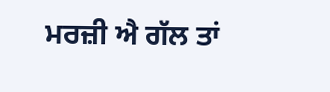ਮਰਜ਼ੀ ਐ ਗੱਲ ਤਾਂ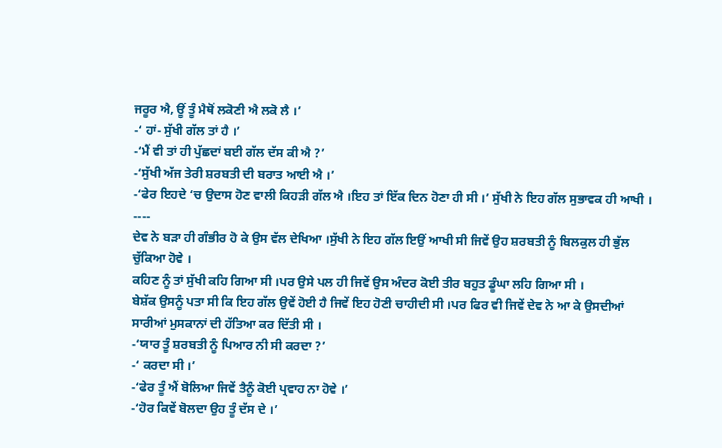ਜਰੂਰ ਐ, ਊਂ ਤੂੰ ਮੈਥੋਂ ਲਕੋਣੀ ਐ ਲਕੋ ਲੈ ।’
-‘ ਹਾਂ- ਸੁੱਖੀ ਗੱਲ ਤਾਂ ਹੈ ।’
-‘ਮੈਂ ਵੀ ਤਾਂ ਹੀ ਪੁੱਛਦਾਂ ਬਈ ਗੱਲ ਦੱਸ ਕੀ ਐ ?’
-‘ਸੁੱਖੀ ਅੱਜ ਤੇਰੀ ਸ਼ਰਬਤੀ ਦੀ ਬਰਾਤ ਆਈ ਐ ।’
-‘ਫੇਰ ਇਹਦੇ ‘ਚ ਉਦਾਸ ਹੋਣ ਵਾਲੀ ਕਿਹੜੀ ਗੱਲ ਐ ।ਇਹ ਤਾਂ ਇੱਕ ਦਿਨ ਹੋਣਾ ਹੀ ਸੀ ।’ ਸੁੱਖੀ ਨੇ ਇਹ ਗੱਲ ਸੁਭਾਵਕ ਹੀ ਆਖੀ ।
----
ਦੇਵ ਨੇ ਬੜਾ ਹੀ ਗੰਭੀਰ ਹੋ ਕੇ ਉਸ ਵੱਲ ਦੇਖਿਆ ।ਸੁੱਖੀ ਨੇ ਇਹ ਗੱਲ ਇਉਂ ਆਖੀ ਸੀ ਜਿਵੇਂ ਉਹ ਸ਼ਰਬਤੀ ਨੂੰ ਬਿਲਕੁਲ ਹੀ ਭੁੱਲ ਚੁੱਕਿਆ ਹੋਵੇ ।
ਕਹਿਣ ਨੂੰ ਤਾਂ ਸੁੱਖੀ ਕਹਿ ਗਿਆ ਸੀ ।ਪਰ ਉਸੇ ਪਲ ਹੀ ਜਿਵੇਂ ਉਸ ਅੰਦਰ ਕੋਈ ਤੀਰ ਬਹੁਤ ਡੂੰਘਾ ਲਹਿ ਗਿਆ ਸੀ ।
ਬੇਸ਼ੱਕ ਉਸਨੂੰ ਪਤਾ ਸੀ ਕਿ ਇਹ ਗੱਲ ਉਵੇਂ ਹੋਈ ਹੈ ਜਿਵੇਂ ਇਹ ਹੋਣੀ ਚਾਹੀਦੀ ਸੀ ।ਪਰ ਫਿਰ ਵੀ ਜਿਵੇਂ ਦੇਵ ਨੇ ਆ ਕੇ ਉਸਦੀਆਂ ਸਾਰੀਆਂ ਮੁਸਕਾਨਾਂ ਦੀ ਹੱਤਿਆ ਕਰ ਦਿੱਤੀ ਸੀ ।
-‘ਯਾਰ ਤੂੰ ਸ਼ਰਬਤੀ ਨੂੰ ਪਿਆਰ ਨੀ ਸੀ ਕਰਦਾ ?’
-‘ ਕਰਦਾ ਸੀ ।’
-‘ਫੇਰ ਤੂੰ ਐਂ ਬੋਲਿਆ ਜਿਵੇਂ ਤੈਨੂੰ ਕੋਈ ਪ੍ਰਵਾਹ ਨਾ ਹੋਵੇ ।’
-‘ਹੋਰ ਕਿਵੇਂ ਬੋਲਦਾ ਉਹ ਤੂੰ ਦੱਸ ਦੇ ।’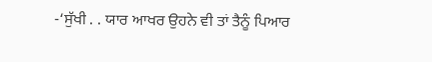-‘ਸੁੱਖੀ . . ਯਾਰ ਆਖਰ ਉਹਨੇ ਵੀ ਤਾਂ ਤੈਨੂੰ ਪਿਆਰ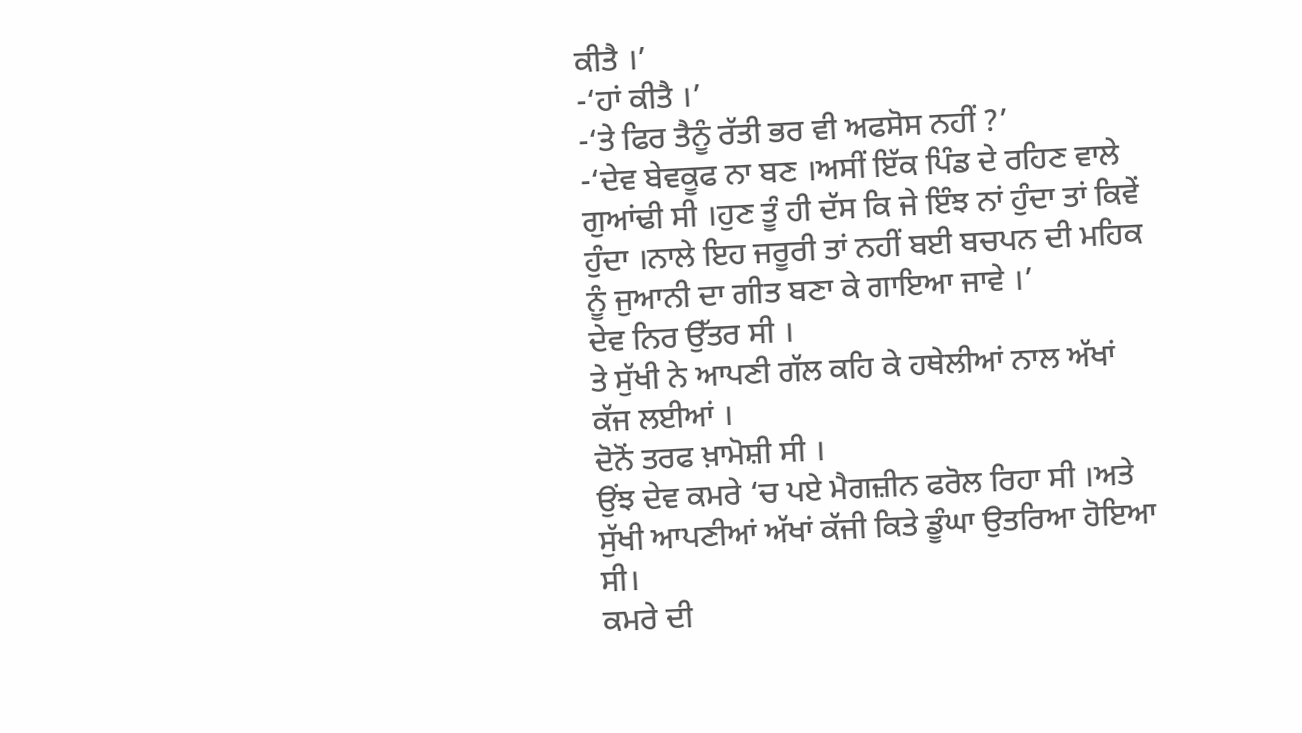ਕੀਤੈ ।’
-‘ਹਾਂ ਕੀਤੈ ।’
-‘ਤੇ ਫਿਰ ਤੈਨੂੰ ਰੱਤੀ ਭਰ ਵੀ ਅਫਸੋਸ ਨਹੀਂ ?’
-‘ਦੇਵ ਬੇਵਕੂਫ ਨਾ ਬਣ ।ਅਸੀਂ ਇੱਕ ਪਿੰਡ ਦੇ ਰਹਿਣ ਵਾਲੇ ਗੁਆਂਢੀ ਸੀ ।ਹੁਣ ਤੂੰ ਹੀ ਦੱਸ ਕਿ ਜੇ ਇੰਝ ਨਾਂ ਹੁੰਦਾ ਤਾਂ ਕਿਵੇਂ ਹੁੰਦਾ ।ਨਾਲੇ ਇਹ ਜਰੂਰੀ ਤਾਂ ਨਹੀਂ ਬਈ ਬਚਪਨ ਦੀ ਮਹਿਕ ਨੂੰ ਜੁਆਨੀ ਦਾ ਗੀਤ ਬਣਾ ਕੇ ਗਾਇਆ ਜਾਵੇ ।’
ਦੇਵ ਨਿਰ ਉੱਤਰ ਸੀ ।
ਤੇ ਸੁੱਖੀ ਨੇ ਆਪਣੀ ਗੱਲ ਕਹਿ ਕੇ ਹਥੇਲੀਆਂ ਨਾਲ ਅੱਖਾਂ ਕੱਜ ਲਈਆਂ ।
ਦੋਨੋਂ ਤਰਫ ਖ਼ਾਮੋਸ਼ੀ ਸੀ ।
ਉਂਝ ਦੇਵ ਕਮਰੇ ‘ਚ ਪਏ ਮੈਗਜ਼ੀਨ ਫਰੋਲ ਰਿਹਾ ਸੀ ।ਅਤੇ ਸੁੱਖੀ ਆਪਣੀਆਂ ਅੱਖਾਂ ਕੱਜੀ ਕਿਤੇ ਡੂੰਘਾ ਉਤਰਿਆ ਹੋਇਆ ਸੀ।
ਕਮਰੇ ਦੀ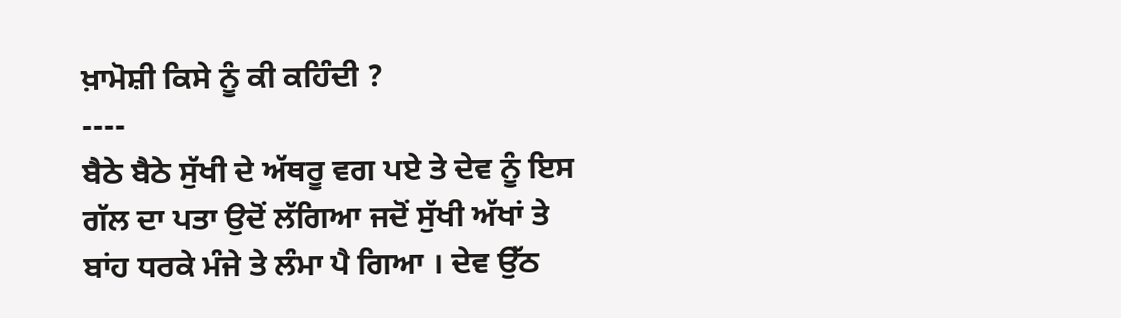ਖ਼ਾਮੋਸ਼ੀ ਕਿਸੇ ਨੂੰ ਕੀ ਕਹਿੰਦੀ ?
----
ਬੈਠੇ ਬੈਠੇ ਸੁੱਖੀ ਦੇ ਅੱਥਰੂ ਵਗ ਪਏ ਤੇ ਦੇਵ ਨੂੰ ਇਸ ਗੱਲ ਦਾ ਪਤਾ ਉਦੋਂ ਲੱਗਿਆ ਜਦੋਂ ਸੁੱਖੀ ਅੱਖਾਂ ਤੇ ਬਾਂਹ ਧਰਕੇ ਮੰਜੇ ਤੇ ਲੰਮਾ ਪੈ ਗਿਆ । ਦੇਵ ਉੱਠ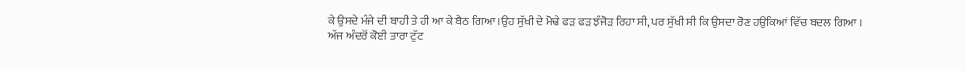ਕੇ ਉਸਦੇ ਮੰਜੇ ਦੀ ਬਾਹੀ ਤੇ ਹੀ ਆ ਕੇ ਬੈਠ ਗਿਆ ।ਉਹ ਸੁੱਖੀ ਦੇ ਮੋਢੇ ਫੜ ਫੜ ਝੰਜੋੜ ਰਿਹਾ ਸੀ, ਪਰ ਸੁੱਖੀ ਸੀ ਕਿ ਉਸਦਾ ਰੋਣ ਹਉਕਿਆਂ ਵਿੱਚ ਬਦਲ ਗਿਆ ।
ਅੱਜ ਅੰਦਰੋਂ ਕੋਈ ਤਾਰਾ ਟੁੱਟ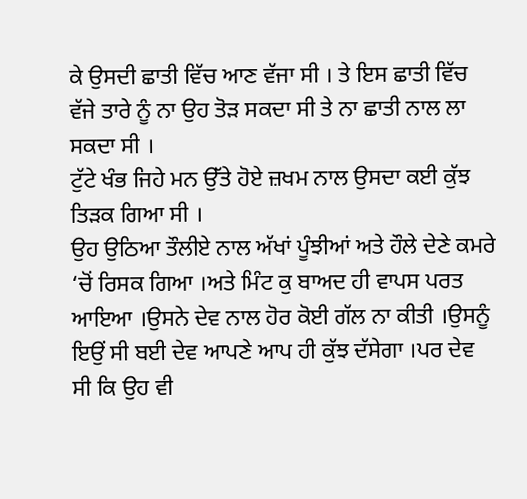ਕੇ ਉਸਦੀ ਛਾਤੀ ਵਿੱਚ ਆਣ ਵੱਜਾ ਸੀ । ਤੇ ਇਸ ਛਾਤੀ ਵਿੱਚ ਵੱਜੇ ਤਾਰੇ ਨੂੰ ਨਾ ਉਹ ਤੋੜ ਸਕਦਾ ਸੀ ਤੇ ਨਾ ਛਾਤੀ ਨਾਲ ਲਾ ਸਕਦਾ ਸੀ ।
ਟੁੱਟੇ ਖੰਭ ਜਿਹੇ ਮਨ ਉੱਤੇ ਹੋਏ ਜ਼ਖਮ ਨਾਲ ਉਸਦਾ ਕਈ ਕੁੱਝ ਤਿੜਕ ਗਿਆ ਸੀ ।
ਉਹ ਉਠਿਆ ਤੌਲੀਏ ਨਾਲ ਅੱਖਾਂ ਪੂੰਝੀਆਂ ਅਤੇ ਹੌਲੇ ਦੇਣੇ ਕਮਰੇ ‘ਚੋਂ ਰਿਸਕ ਗਿਆ ।ਅਤੇ ਮਿੰਟ ਕੁ ਬਾਅਦ ਹੀ ਵਾਪਸ ਪਰਤ ਆਇਆ ।ਉਸਨੇ ਦੇਵ ਨਾਲ ਹੋਰ ਕੋਈ ਗੱਲ ਨਾ ਕੀਤੀ ।ਉਸਨੂੰ ਇਉਂ ਸੀ ਬਈ ਦੇਵ ਆਪਣੇ ਆਪ ਹੀ ਕੁੱਝ ਦੱਸੇਗਾ ।ਪਰ ਦੇਵ ਸੀ ਕਿ ਉਹ ਵੀ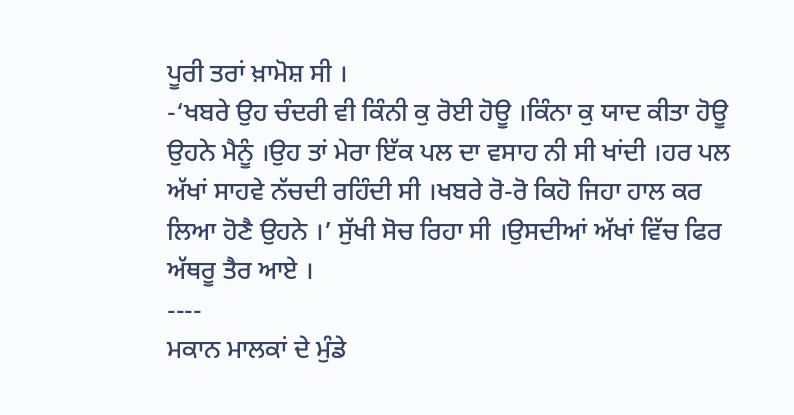ਪੂਰੀ ਤਰਾਂ ਖ਼ਾਮੋਸ਼ ਸੀ ।
-‘ਖਬਰੇ ਉਹ ਚੰਦਰੀ ਵੀ ਕਿੰਨੀ ਕੁ ਰੋਈ ਹੋਊ ।ਕਿੰਨਾ ਕੁ ਯਾਦ ਕੀਤਾ ਹੋਊ ਉਹਨੇ ਮੈਨੂੰ ।ਉਹ ਤਾਂ ਮੇਰਾ ਇੱਕ ਪਲ ਦਾ ਵਸਾਹ ਨੀ ਸੀ ਖਾਂਦੀ ।ਹਰ ਪਲ ਅੱਖਾਂ ਸਾਹਵੇ ਨੱਚਦੀ ਰਹਿੰਦੀ ਸੀ ।ਖਬਰੇ ਰੋ-ਰੋ ਕਿਹੋ ਜਿਹਾ ਹਾਲ ਕਰ ਲਿਆ ਹੋਣੈ ਉਹਨੇ ।’ ਸੁੱਖੀ ਸੋਚ ਰਿਹਾ ਸੀ ।ਉਸਦੀਆਂ ਅੱਖਾਂ ਵਿੱਚ ਫਿਰ ਅੱਥਰੂ ਤੈਰ ਆਏ ।
----
ਮਕਾਨ ਮਾਲਕਾਂ ਦੇ ਮੁੰਡੇ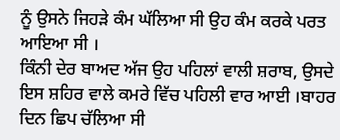ਨੂੰ ਉਸਨੇ ਜਿਹੜੇ ਕੰਮ ਘੱਲਿਆ ਸੀ ਉਹ ਕੰਮ ਕਰਕੇ ਪਰਤ ਆਇਆ ਸੀ ।
ਕਿੰਨੀ ਦੇਰ ਬਾਅਦ ਅੱਜ ਉਹ ਪਹਿਲਾਂ ਵਾਲੀ ਸ਼ਰਾਬ, ਉਸਦੇ ਇਸ ਸ਼ਹਿਰ ਵਾਲੇ ਕਮਰੇ ਵਿੱਚ ਪਹਿਲੀ ਵਾਰ ਆਈ ।ਬਾਹਰ ਦਿਨ ਛਿਪ ਚੱਲਿਆ ਸੀ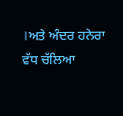।ਅਤੇ ਅੰਦਰ ਹਨੇਰਾ ਵੱਧ ਚੱਲਿਆ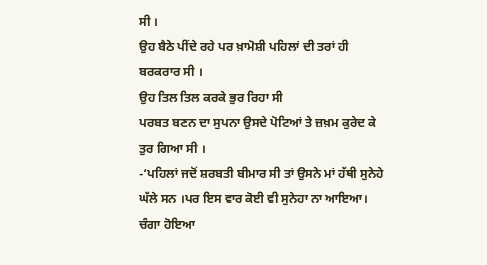ਸੀ ।
ਉਹ ਬੈਠੇ ਪੀਂਦੇ ਰਹੇ ਪਰ ਖ਼ਾਮੋਸ਼ੀ ਪਹਿਲਾਂ ਦੀ ਤਰਾਂ ਹੀ ਬਰਕਰਾਰ ਸੀ ।
ਉਹ ਤਿਲ ਤਿਲ ਕਰਕੇ ਭੁਰ ਰਿਹਾ ਸੀ
ਪਰਬਤ ਬਣਨ ਦਾ ਸੁਪਨਾ ਉਸਦੇ ਪੋਟਿਆਂ ਤੇ ਜ਼ਖ਼ਮ ਕੁਰੇਦ ਕੇ ਤੁਰ ਗਿਆ ਸੀ ।
-‘ਪਹਿਲਾਂ ਜਦੋਂ ਸ਼ਰਬਤੀ ਬੀਮਾਰ ਸੀ ਤਾਂ ਉਸਨੇ ਮਾਂ ਹੱਥੀ ਸੁਨੇਹੇ ਘੱਲੇ ਸਨ ।ਪਰ ਇਸ ਵਾਰ ਕੋਈ ਵੀ ਸੁਨੇਹਾ ਨਾ ਆਇਆ। ਚੰਗਾ ਹੋਇਆ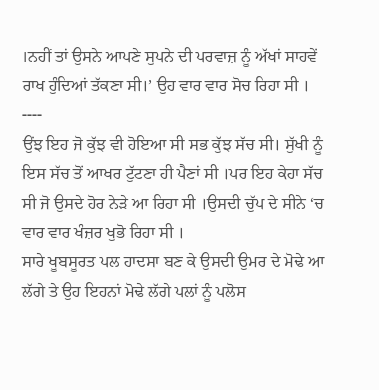।ਨਹੀਂ ਤਾਂ ਉਸਨੇ ਆਪਣੇ ਸੁਪਨੇ ਦੀ ਪਰਵਾਜ਼ ਨੂੰ ਅੱਖਾਂ ਸਾਹਵੇਂ ਰਾਖ ਹੁੰਦਿਆਂ ਤੱਕਣਾ ਸੀ।’ ਉਹ ਵਾਰ ਵਾਰ ਸੋਚ ਰਿਹਾ ਸੀ ।
----
ਉਂਝ ਇਹ ਜੋ ਕੁੱਝ ਵੀ ਹੋਇਆ ਸੀ ਸਭ ਕੁੱਝ ਸੱਚ ਸੀ। ਸੁੱਖੀ ਨੂੰ ਇਸ ਸੱਚ ਤੋਂ ਆਖਰ ਟੁੱਟਣਾ ਹੀ ਪੈਣਾਂ ਸੀ ।ਪਰ ਇਹ ਕੇਹਾ ਸੱਚ ਸੀ ਜੋ ਉਸਦੇ ਹੋਰ ਨੇੜੇ ਆ ਰਿਹਾ ਸੀ ।ਉਸਦੀ ਚੁੱਪ ਦੇ ਸੀਨੇ ‘ਚ ਵਾਰ ਵਾਰ ਖੰਜ਼ਰ ਖੁਭੋ ਰਿਹਾ ਸੀ ।
ਸਾਰੇ ਖੂਬਸੂਰਤ ਪਲ ਹਾਦਸਾ ਬਣ ਕੇ ਉਸਦੀ ਉਮਰ ਦੇ ਮੋਢੇ ਆ ਲੱਗੇ ਤੇ ਉਹ ਇਹਨਾਂ ਮੋਢੇ ਲੱਗੇ ਪਲਾਂ ਨੂੰ ਪਲੋਸ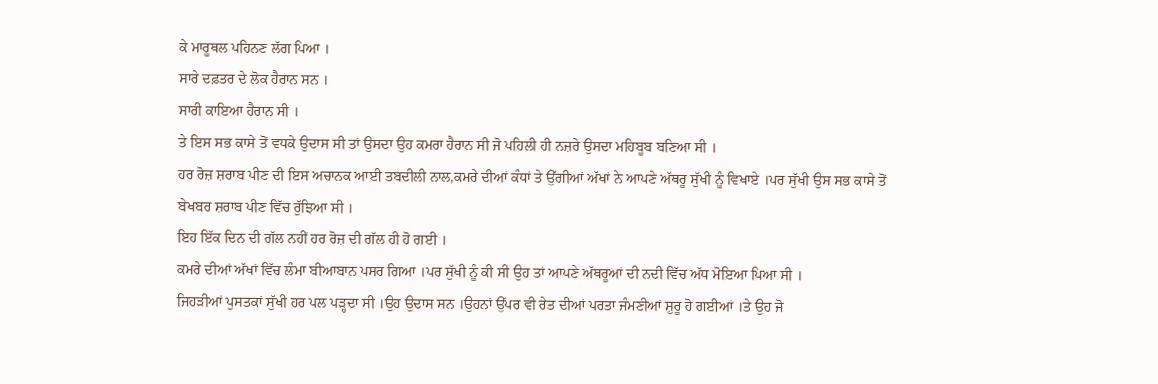ਕੇ ਮਾਰੂਥਲ ਪਹਿਨਣ ਲੱਗ ਪਿਆ ।
ਸਾਰੇ ਦਫ਼ਤਰ ਦੇ ਲੋਕ ਹੈਰਾਨ ਸਨ ।
ਸਾਰੀ ਕਾਇਆ ਹੈਰਾਨ ਸੀ ।
ਤੇ ਇਸ ਸਭ ਕਾਸੇ ਤੋਂ ਵਧਕੇ ਉਦਾਸ ਸੀ ਤਾਂ ਉਸਦਾ ਉਹ ਕਮਰਾ ਹੈਰਾਨ ਸੀ ਜੋ ਪਹਿਲੀ ਹੀ ਨਜ਼ਰੇ ਉਸਦਾ ਮਹਿਬੂਬ ਬਣਿਆ ਸੀ ।
ਹਰ ਰੋਜ਼ ਸ਼ਰਾਬ ਪੀਣ ਦੀ ਇਸ ਅਚਾਨਕ ਆਈ ਤਬਦੀਲੀ ਨਾਲ,ਕਮਰੇ ਦੀਆਂ ਕੰਧਾਂ ਤੇ ਉੱਗੀਆਂ ਅੱਖਾਂ ਨੇ ਆਪਣੇ ਅੱਥਰੂ ਸੁੱਖੀ ਨੂੰ ਵਿਖਾਏ ।ਪਰ ਸੁੱਖੀ ਉਸ ਸਭ ਕਾਸੇ ਤੋਂ ਬੇਖਬਰ ਸ਼ਰਾਬ ਪੀਣ ਵਿੱਚ ਰੁੱਝਿਆ ਸੀ ।
ਇਹ ਇੱਕ ਦਿਨ ਦੀ ਗੱਲ ਨਹੀਂ ਹਰ ਰੋਜ਼ ਦੀ ਗੱਲ ਹੀ ਹੋ ਗਈ ।
ਕਮਰੇ ਦੀਆਂ ਅੱਖਾਂ ਵਿੱਚ ਲੰਮਾ ਬੀਆਬਾਨ ਪਸਰ ਗਿਆ ।ਪਰ ਸੁੱਖੀ ਨੂੰ ਕੀ ਸੀ ਉਹ ਤਾਂ ਆਪਣੇ ਅੱਥਰੂਆਂ ਦੀ ਨਦੀ ਵਿੱਚ ਅੱਧ ਮੋਇਆ ਪਿਆ ਸੀ ।
ਜਿਹੜੀਆਂ ਪੁਸਤਕਾਂ ਸੁੱਖੀ ਹਰ ਪਲ ਪੜ੍ਹਦਾ ਸੀ ।ਉਹ ਉਦਾਸ ਸਨ ।ਉਹਨਾਂ ਉੱਪਰ ਵੀ ਰੇਤ ਦੀਆਂ ਪਰਤਾ ਜੰਮਣੀਆਂ ਸ਼ੁਰੂ ਹੋ ਗਈਆਂ ।ਤੇ ਉਹ ਜੋ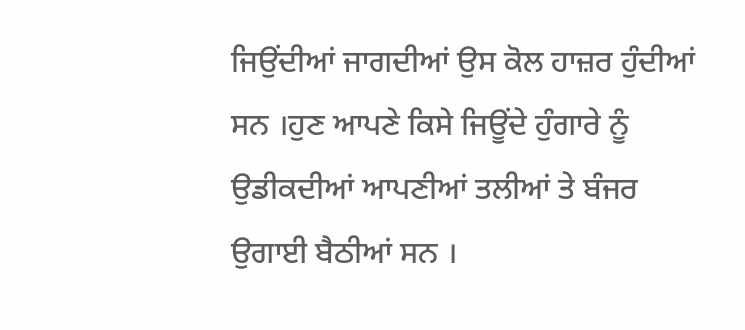ਜਿਉਂਦੀਆਂ ਜਾਗਦੀਆਂ ਉਸ ਕੋਲ ਹਾਜ਼ਰ ਹੁੰਦੀਆਂ ਸਨ ।ਹੁਣ ਆਪਣੇ ਕਿਸੇ ਜਿਊਂਦੇ ਹੁੰਗਾਰੇ ਨੂੰ ਉਡੀਕਦੀਆਂ ਆਪਣੀਆਂ ਤਲੀਆਂ ਤੇ ਬੰਜਰ ਉਗਾਈ ਬੈਠੀਆਂ ਸਨ ।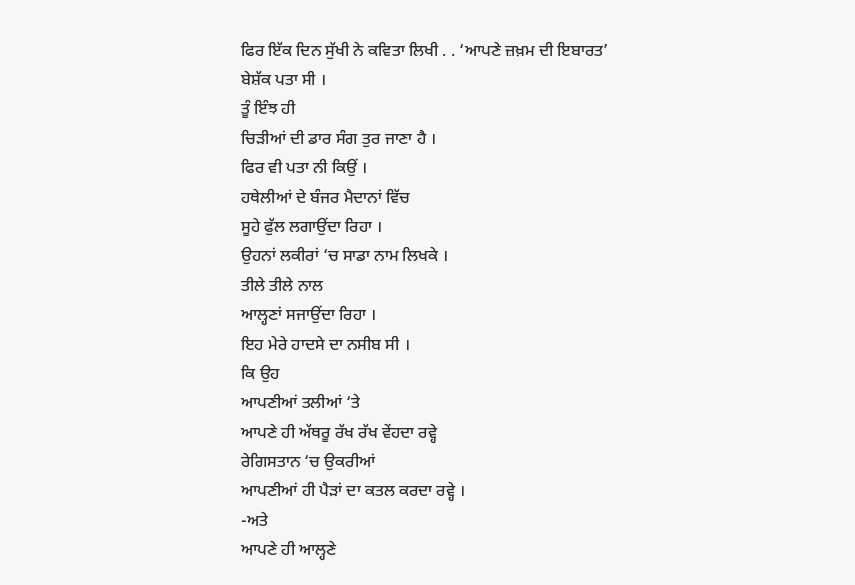ਫਿਰ ਇੱਕ ਦਿਨ ਸੁੱਖੀ ਨੇ ਕਵਿਤਾ ਲਿਖੀ . . ‘ਆਪਣੇ ਜ਼ਖ਼ਮ ਦੀ ਇਬਾਰਤ’
ਬੇਸ਼ੱਕ ਪਤਾ ਸੀ ।
ਤੂੰ ਇੰਝ ਹੀ
ਚਿੜੀਆਂ ਦੀ ਡਾਰ ਸੰਗ ਤੁਰ ਜਾਣਾ ਹੈ ।
ਫਿਰ ਵੀ ਪਤਾ ਨੀ ਕਿਉਂ ।
ਹਥੇਲੀਆਂ ਦੇ ਬੰਜਰ ਮੈਦਾਨਾਂ ਵਿੱਚ
ਸੂਹੇ ਫੁੱਲ ਲਗਾਉਂਦਾ ਰਿਹਾ ।
ਉਹਨਾਂ ਲਕੀਰਾਂ ‘ਚ ਸਾਡਾ ਨਾਮ ਲਿਖਕੇ ।
ਤੀਲੇ ਤੀਲੇ ਨਾਲ
ਆਲ੍ਹਣਾਂ ਸਜਾਉਂਦਾ ਰਿਹਾ ।
ਇਹ ਮੇਰੇ ਹਾਦਸੇ ਦਾ ਨਸੀਬ ਸੀ ।
ਕਿ ਉਹ
ਆਪਣੀਆਂ ਤਲੀਆਂ ‘ਤੇ
ਆਪਣੇ ਹੀ ਅੱਥਰੂ ਰੱਖ ਰੱਖ ਵੇਂਹਦਾ ਰਵ੍ਹੇ
ਰੇਗਿਸਤਾਨ ‘ਚ ਉਕਰੀਆਂ
ਆਪਣੀਆਂ ਹੀ ਪੈੜਾਂ ਦਾ ਕਤਲ ਕਰਦਾ ਰਵ੍ਹੇ ।
-ਅਤੇ
ਆਪਣੇ ਹੀ ਆਲ੍ਹਣੇ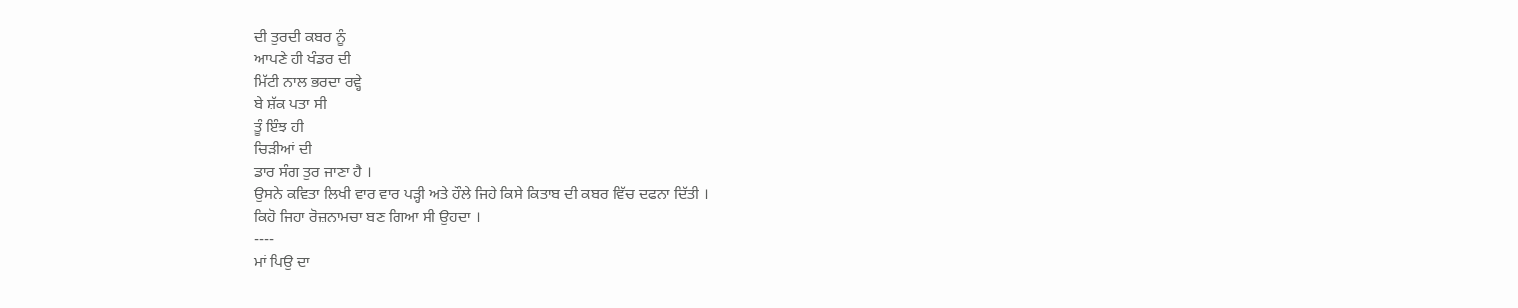ਦੀ ਤੁਰਦੀ ਕਬਰ ਨੂੰ
ਆਪਣੇ ਹੀ ਖੰਡਰ ਦੀ
ਮਿੱਟੀ ਨਾਲ ਭਰਦਾ ਰਵ੍ਹੇ
ਬੇ ਸ਼ੱਕ ਪਤਾ ਸੀ
ਤੂੰ ਇੰਝ ਹੀ
ਚਿੜੀਆਂ ਦੀ
ਡਾਰ ਸੰਗ ਤੁਰ ਜਾਣਾ ਹੈ ।
ਉਸਨੇ ਕਵਿਤਾ ਲਿਖੀ ਵਾਰ ਵਾਰ ਪੜ੍ਹੀ ਅਤੇ ਹੌਲੇ ਜਿਹੇ ਕਿਸੇ ਕਿਤਾਬ ਦੀ ਕਬਰ ਵਿੱਚ ਦਫਨਾ ਦਿੱਤੀ ।
ਕਿਹੋ ਜਿਹਾ ਰੋਜ਼ਨਾਮਚਾ ਬਣ ਗਿਆ ਸੀ ਉਹਦਾ ।
----
ਮਾਂ ਪਿਉ ਦਾ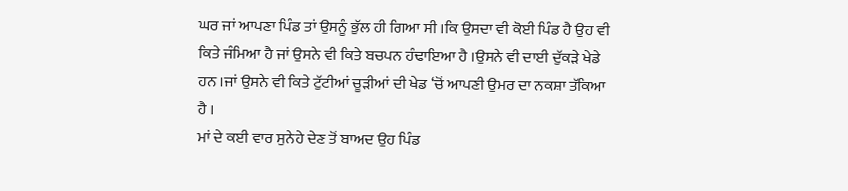ਘਰ ਜਾਂ ਆਪਣਾ ਪਿੰਡ ਤਾਂ ਉਸਨੂੰ ਭੁੱਲ ਹੀ ਗਿਆ ਸੀ ।ਕਿ ਉਸਦਾ ਵੀ ਕੋਈ ਪਿੰਡ ਹੈ ਉਹ ਵੀ ਕਿਤੇ ਜੰਮਿਆ ਹੈ ਜਾਂ ਉਸਨੇ ਵੀ ਕਿਤੇ ਬਚਪਨ ਹੰਢਾਇਆ ਹੈ ।ਉਸਨੇ ਵੀ ਦਾਈ ਦੁੱਕੜੇ ਖੇਡੇ ਹਨ ।ਜਾਂ ਉਸਨੇ ਵੀ ਕਿਤੇ ਟੁੱਟੀਆਂ ਚੂੜੀਆਂ ਦੀ ਖੇਡ ‘ਚੋਂ ਆਪਣੀ ਉਮਰ ਦਾ ਨਕਸ਼ਾ ਤੱਕਿਆ ਹੈ ।
ਮਾਂ ਦੇ ਕਈ ਵਾਰ ਸੁਨੇਹੇ ਦੇਣ ਤੋਂ ਬਾਅਦ ਉਹ ਪਿੰਡ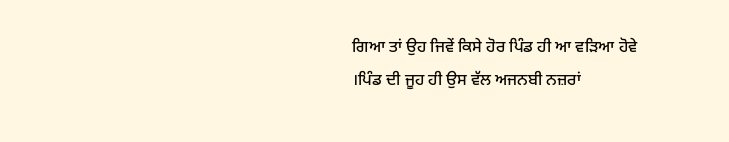ਗਿਆ ਤਾਂ ਉਹ ਜਿਵੇਂ ਕਿਸੇ ਹੋਰ ਪਿੰਡ ਹੀ ਆ ਵੜਿਆ ਹੋਵੇ ।ਪਿੰਡ ਦੀ ਜੂਹ ਹੀ ਉਸ ਵੱਲ ਅਜਨਬੀ ਨਜ਼ਰਾਂ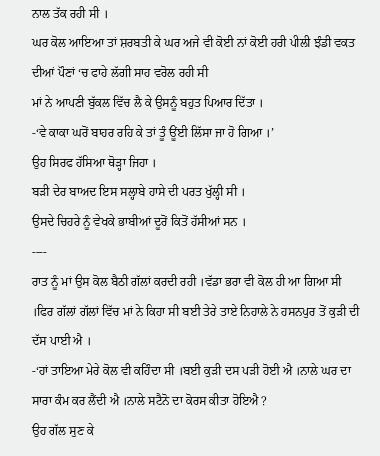ਨਾਲ ਤੱਕ ਰਹੀ ਸੀ ।
ਘਰ ਕੋਲ ਆਇਆ ਤਾਂ ਸ਼ਰਬਤੀ ਕੇ ਘਰ ਅਜੇ ਵੀ ਕੋਈ ਨਾਂ ਕੋਈ ਹਰੀ ਪੀਲੀ ਝੰਡੀ ਵਕਤ ਦੀਆਂ ਪੌਣਾਂ ‘ਚ ਫਾਹੇ ਲੱਗੀ ਸਾਹ ਵਰੋਲ ਰਹੀ ਸੀ
ਮਾਂ ਨੇ ਆਪਣੀ ਬੁੱਕਲ ਵਿੱਚ ਲੈ ਕੇ ਉਸਨੂੰ ਬਹੁਤ ਪਿਆਰ ਦਿੱਤਾ ।
-‘ਵੇ ਕਾਕਾ ਘਰੋਂ ਬਾਹਰ ਰਹਿ ਕੇ ਤਾਂ ਤੂੰ ਊਂਈ ਲਿੱਸਾ ਜਾ ਹੋ ਗਿਆ ।’
ਉਹ ਸਿਰਫ ਹੱਸਿਆ ਥੋੜ੍ਹਾ ਜਿਹਾ ।
ਬੜੀ ਦੇਰ ਬਾਅਦ ਇਸ ਸਲ੍ਹਾਬੇ ਹਾਸੇ ਦੀ ਪਰਤ ਖੁੱਲ੍ਹੀ ਸੀ ।
ਉਸਦੇ ਚਿਹਰੇ ਨੂੰ ਵੇਖਕੇ ਭਾਬੀਆਂ ਦੂਰੋਂ ਕਿਤੋਂ ਹੱਸੀਆਂ ਸਨ ।
----
ਰਾਤ ਨੂੰ ਮਾਂ ਉਸ ਕੋਲ ਬੈਠੀ ਗੱਲਾਂ ਕਰਦੀ ਰਹੀ ।ਵੱਡਾ ਭਰਾ ਵੀ ਕੋਲ ਹੀ ਆ ਗਿਆ ਸੀ ।ਫਿਰ ਗੱਲਾਂ ਗੱਲਾਂ ਵਿੱਚ ਮਾਂ ਨੇ ਕਿਹਾ ਸੀ ਬਈ ਤੇਰੇ ਤਾਏ ਨਿਹਾਲੇ ਨੇ ਹਸਨਪੁਰ ਤੋਂ ਕੁੜੀ ਦੀ ਦੱਸ ਪਾਈ ਐ ।
-‘ਹਾਂ ਤਾਇਆ ਮੇਰੇ ਕੋਲ ਵੀ ਕਹਿੰਦਾ ਸੀ ।ਬਈ ਕੁੜੀ ਦਸ ਪੜੀ ਹੋਈ ਐ ।ਨਾਲੇ ਘਰ ਦਾ ਸਾਰਾ ਕੰਮ ਕਰ ਲੈਂਦੀ ਐ ।ਨਾਲੇ ਸਟੈਨੋ ਦਾ ਕੋਰਸ ਕੀਤਾ ਹੋਇਐ ?
ਉਹ ਗੱਲ ਸੁਣ ਕੇ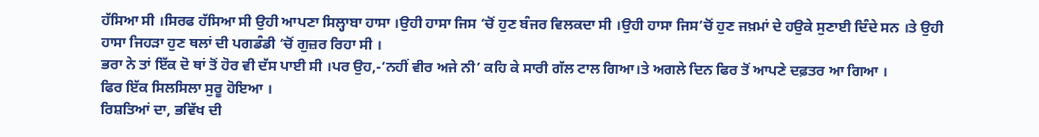ਹੱਸਿਆ ਸੀ ।ਸਿਰਫ ਹੱਸਿਆ ਸੀ ਉਹੀ ਆਪਣਾ ਸਿਲ੍ਹਾਬਾ ਹਾਸਾ ।ਉਹੀ ਹਾਸਾ ਜਿਸ ‘ਚੋਂ ਹੁਣ ਬੰਜਰ ਵਿਲਕਦਾ ਸੀ ।ਉਹੀ ਹਾਸਾ ਜਿਸ’ਚੋਂ ਹੁਣ ਜਖ਼ਮਾਂ ਦੇ ਹਉਕੇ ਸੁਣਾਈ ਦਿੰਦੇ ਸਨ ।ਤੇ ਉਹੀ ਹਾਸਾ ਜਿਹੜਾ ਹੁਣ ਥਲਾਂ ਦੀ ਪਗਡੰਡੀ ‘ਚੋਂ ਗੁਜ਼ਰ ਰਿਹਾ ਸੀ ।
ਭਰਾ ਨੇ ਤਾਂ ਇੱਕ ਦੋ ਥਾਂ ਤੋਂ ਹੋਰ ਵੀ ਦੱਸ ਪਾਈ ਸੀ ।ਪਰ ਉਹ,-‘ਨਹੀਂ ਵੀਰ ਅਜੇ ਨੀ’ ਕਹਿ ਕੇ ਸਾਰੀ ਗੱਲ ਟਾਲ ਗਿਆ।ਤੇ ਅਗਲੇ ਦਿਨ ਫਿਰ ਤੋਂ ਆਪਣੇ ਦਫ਼ਤਰ ਆ ਗਿਆ ।
ਫਿਰ ਇੱਕ ਸਿਲਸਿਲਾ ਸੁਰੂ ਹੋਇਆ ।
ਰਿਸ਼ਤਿਆਂ ਦਾ, ਭਵਿੱਖ ਦੀ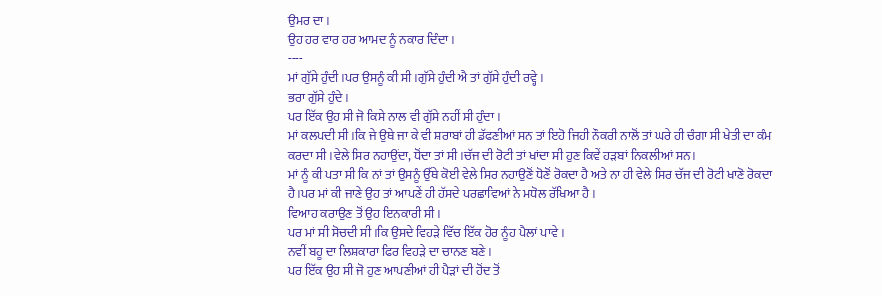ਉਮਰ ਦਾ ।
ਉਹ ਹਰ ਵਾਰ ਹਰ ਆਮਦ ਨੂੰ ਨਕਾਰ ਦਿੰਦਾ ।
----
ਮਾਂ ਗੁੱਸੇ ਹੁੰਦੀ ।ਪਰ ਉਸਨੂੰ ਕੀ ਸੀ ।ਗੁੱਸੇ ਹੁੰਦੀ ਐ ਤਾਂ ਗੁੱਸੇ ਹੁੰਦੀ ਰਵ੍ਹੇ ।
ਭਰਾ ਗੁੱਸੇ ਹੁੰਦੇ ।
ਪਰ ਇੱਕ ਉਹ ਸੀ ਜੋ ਕਿਸੇ ਨਾਲ ਵੀ ਗੁੱਸੇ ਨਹੀਂ ਸੀ ਹੁੰਦਾ ।
ਮਾਂ ਕਲਪਦੀ ਸੀ ।ਕਿ ਜੇ ਉਥੇ ਜਾ ਕੇ ਵੀ ਸ਼ਰਾਬਾਂ ਹੀ ਡੱਫਣੀਆਂ ਸਨ ਤਾਂ ਇਹੋ ਜਿਹੀ ਨੌਕਰੀ ਨਾਲੋਂ ਤਾਂ ਘਰੇ ਹੀ ਚੰਗਾ ਸੀ ਖੇਤੀ ਦਾ ਕੰਮ ਕਰਦਾ ਸੀ ।ਵੇਲੇ ਸਿਰ ਨਹਾਉਂਦਾ, ਧੋਂਦਾ ਤਾਂ ਸੀ ।ਚੱਜ ਦੀ ਰੋਟੀ ਤਾਂ ਖਾਂਦਾ ਸੀ ਹੁਣ ਕਿਵੇਂ ਹੜਬਾਂ ਨਿਕਲੀਆਂ ਸਨ।
ਮਾਂ ਨੂੰ ਕੀ ਪਤਾ ਸੀ ਕਿ ਨਾਂ ਤਾਂ ਉਸਨੂੰ ਉੱਥੇ ਕੋਈ ਵੇਲੇ ਸਿਰ ਨਹਾਉਣੋਂ ਧੋਣੋਂ ਰੋਕਦਾ ਹੈ ਅਤੇ ਨਾ ਹੀ ਵੇਲੇ ਸਿਰ ਚੱਜ ਦੀ ਰੋਟੀ ਖਾਣੋ ਰੋਕਦਾ ਹੈ।ਪਰ ਮਾਂ ਕੀ ਜਾਣੇ ਉਹ ਤਾਂ ਆਪਣੇਂ ਹੀ ਹੱਸਦੇ ਪਰਛਾਵਿਆਂ ਨੇ ਮਧੋਲ ਰੱਖਿਆ ਹੈ ।
ਵਿਆਹ ਕਰਾਉਣ ਤੋਂ ਉਹ ਇਨਕਾਰੀ ਸੀ ।
ਪਰ ਮਾਂ ਸੀ ਸੋਚਦੀ ਸੀ ।ਕਿ ਉਸਦੇ ਵਿਹੜੇ ਵਿੱਚ ਇੱਕ ਹੋਰ ਨੂੰਹ ਪੈਲਾਂ ਪਾਵੇ ।
ਨਵੀਂ ਬਹੂ ਦਾ ਲਿਸ਼ਕਾਰਾ ਫਿਰ ਵਿਹੜੇ ਦਾ ਚਾਨਣ ਬਣੇ ।
ਪਰ ਇੱਕ ਉਹ ਸੀ ਜੋ ਹੁਣ ਆਪਣੀਆਂ ਹੀ ਪੈੜਾਂ ਦੀ ਹੋਂਦ ਤੋਂ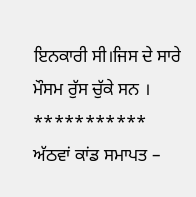ਇਨਕਾਰੀ ਸੀ।ਜਿਸ ਦੇ ਸਾਰੇ ਮੌਸਮ ਰੁੱਸ ਚੁੱਕੇ ਸਨ ।
***********
ਅੱਠਵਾਂ ਕਾਂਡ ਸਮਾਪਤ –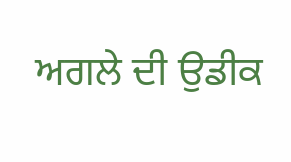ਅਗਲੇ ਦੀ ਉਡੀਕ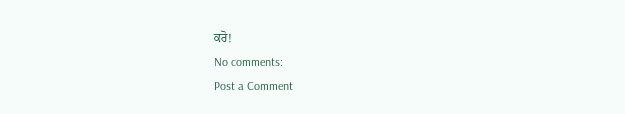ਕਰੋ!
No comments:
Post a Comment